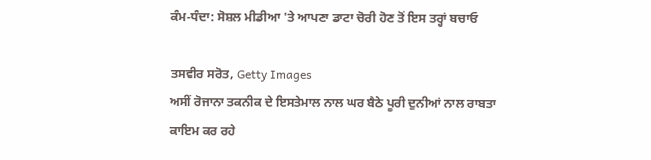ਕੰਮ-ਧੰਦਾ: ਸੋਸ਼ਲ ਮੀਡੀਆ 'ਤੇ ਆਪਣਾ ਡਾਟਾ ਚੋਰੀ ਹੋਣ ਤੋਂ ਇਸ ਤਰ੍ਹਾਂ ਬਚਾਓ

ਤਸਵੀਰ ਸਰੋਤ, Getty Images
ਅਸੀਂ ਰੋਜਾਨਾ ਤਕਨੀਕ ਦੇ ਇਸਤੇਮਾਲ ਨਾਲ ਘਰ ਬੈਠੇ ਪੂਰੀ ਦੁਨੀਆਂ ਨਾਲ ਰਾਬਤਾ ਕਾਇਮ ਕਰ ਰਹੇ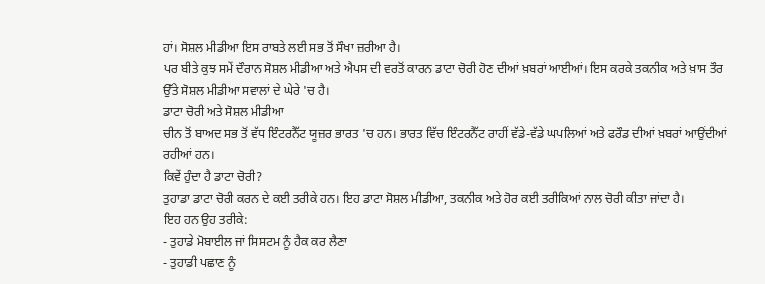ਹਾਂ। ਸੋਸ਼ਲ ਮੀਡੀਆ ਇਸ ਰਾਬਤੇ ਲਈ ਸਭ ਤੋਂ ਸੌਖਾ ਜ਼ਰੀਆ ਹੈ।
ਪਰ ਬੀਤੇ ਕੁਝ ਸਮੇਂ ਦੌਰਾਨ ਸੋਸ਼ਲ ਮੀਡੀਆ ਅਤੇ ਐਪਸ ਦੀ ਵਰਤੋਂ ਕਾਰਨ ਡਾਟਾ ਚੋਰੀ ਹੋਣ ਦੀਆਂ ਖ਼ਬਰਾਂ ਆਈਆਂ। ਇਸ ਕਰਕੇ ਤਕਨੀਕ ਅਤੇ ਖ਼ਾਸ ਤੌਰ ਉੱਤੇ ਸੋਸ਼ਲ ਮੀਡੀਆ ਸਵਾਲਾਂ ਦੇ ਘੇਰੇ 'ਚ ਹੈ।
ਡਾਟਾ ਚੋਰੀ ਅਤੇ ਸੋਸ਼ਲ ਮੀਡੀਆ
ਚੀਨ ਤੋਂ ਬਾਅਦ ਸਭ ਤੋਂ ਵੱਧ ਇੰਟਰਨੈੱਟ ਯੂਜ਼ਰ ਭਾਰਤ 'ਚ ਹਨ। ਭਾਰਤ ਵਿੱਚ ਇੰਟਰਨੈੱਟ ਰਾਹੀਂ ਵੱਡੇ-ਵੱਡੇ ਘਪਲਿਆਂ ਅਤੇ ਫਰੌਡ ਦੀਆਂ ਖ਼ਬਰਾਂ ਆਉਂਦੀਆਂ ਰਹੀਆਂ ਹਨ।
ਕਿਵੇਂ ਹੁੰਦਾ ਹੈ ਡਾਟਾ ਚੋਰੀ?
ਤੁਹਾਡਾ ਡਾਟਾ ਚੋਰੀ ਕਰਨ ਦੇ ਕਈ ਤਰੀਕੇ ਹਨ। ਇਹ ਡਾਟਾ ਸੋਸ਼ਲ ਮੀਡੀਆ, ਤਕਨੀਕ ਅਤੇ ਹੋਰ ਕਈ ਤਰੀਕਿਆਂ ਨਾਲ ਚੋਰੀ ਕੀਤਾ ਜਾਂਦਾ ਹੈ।
ਇਹ ਹਨ ਉਹ ਤਰੀਕੇ:
- ਤੁਹਾਡੇ ਮੋਬਾਈਲ ਜਾਂ ਸਿਸਟਮ ਨੂੰ ਹੈਕ ਕਰ ਲੈਣਾ
- ਤੁਹਾਡੀ ਪਛਾਣ ਨੂੰ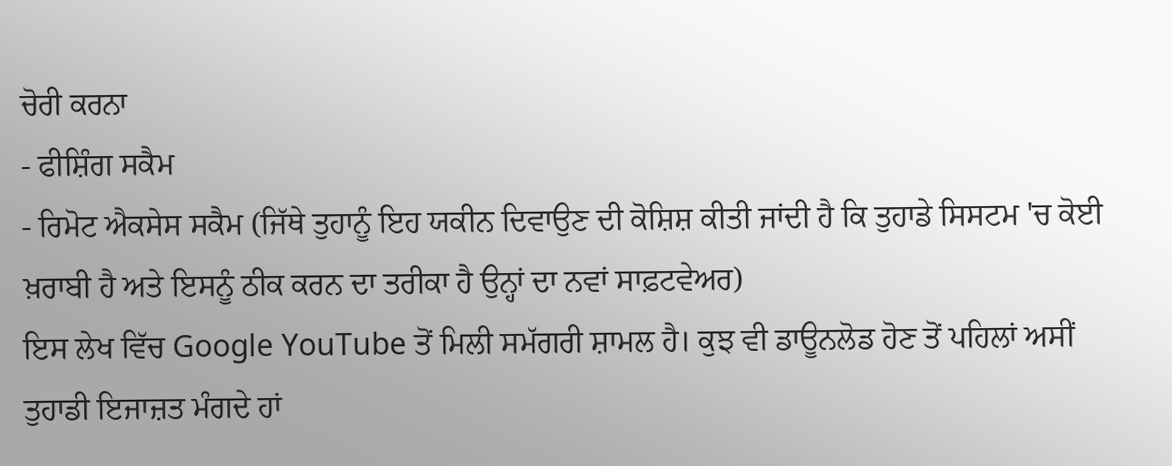ਚੋਰੀ ਕਰਨਾ
- ਫੀਸ਼ਿੰਗ ਸਕੈਮ
- ਰਿਮੋਟ ਐਕਸੇਸ ਸਕੈਮ (ਜਿੱਥੇ ਤੁਹਾਨੂੰ ਇਹ ਯਕੀਨ ਦਿਵਾਉਣ ਦੀ ਕੋਸ਼ਿਸ਼ ਕੀਤੀ ਜਾਂਦੀ ਹੈ ਕਿ ਤੁਹਾਡੇ ਸਿਸਟਮ 'ਚ ਕੋਈ ਖ਼ਰਾਬੀ ਹੈ ਅਤੇ ਇਸਨੂੰ ਠੀਕ ਕਰਨ ਦਾ ਤਰੀਕਾ ਹੈ ਉਨ੍ਹਾਂ ਦਾ ਨਵਾਂ ਸਾਫ਼ਟਵੇਅਰ)
ਇਸ ਲੇਖ ਵਿੱਚ Google YouTube ਤੋਂ ਮਿਲੀ ਸਮੱਗਰੀ ਸ਼ਾਮਲ ਹੈ। ਕੁਝ ਵੀ ਡਾਊਨਲੋਡ ਹੋਣ ਤੋਂ ਪਹਿਲਾਂ ਅਸੀਂ ਤੁਹਾਡੀ ਇਜਾਜ਼ਤ ਮੰਗਦੇ ਹਾਂ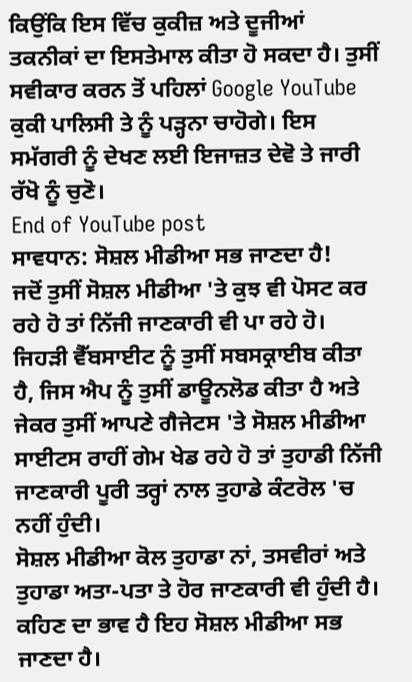ਕਿਉਂਕਿ ਇਸ ਵਿੱਚ ਕੁਕੀਜ਼ ਅਤੇ ਦੂਜੀਆਂ ਤਕਨੀਕਾਂ ਦਾ ਇਸਤੇਮਾਲ ਕੀਤਾ ਹੋ ਸਕਦਾ ਹੈ। ਤੁਸੀਂ ਸਵੀਕਾਰ ਕਰਨ ਤੋਂ ਪਹਿਲਾਂ Google YouTube ਕੁਕੀ ਪਾਲਿਸੀ ਤੇ ਨੂੰ ਪੜ੍ਹਨਾ ਚਾਹੋਗੇ। ਇਸ ਸਮੱਗਰੀ ਨੂੰ ਦੇਖਣ ਲਈ ਇਜਾਜ਼ਤ ਦੇਵੋ ਤੇ ਜਾਰੀ ਰੱਖੋ ਨੂੰ ਚੁਣੋ।
End of YouTube post
ਸਾਵਧਾਨ: ਸੋਸ਼ਲ ਮੀਡੀਆ ਸਭ ਜਾਣਦਾ ਹੈ!
ਜਦੋਂ ਤੁਸੀਂ ਸੋਸ਼ਲ ਮੀਡੀਆ 'ਤੇ ਕੁਝ ਵੀ ਪੋਸਟ ਕਰ ਰਹੇ ਹੋ ਤਾਂ ਨਿੱਜੀ ਜਾਣਕਾਰੀ ਵੀ ਪਾ ਰਹੇ ਹੋ।
ਜਿਹੜੀ ਵੈੱਬਸਾਈਟ ਨੂੰ ਤੁਸੀਂ ਸਬਸਕ੍ਰਾਈਬ ਕੀਤਾ ਹੈ, ਜਿਸ ਐਪ ਨੂੰ ਤੁਸੀਂ ਡਾਊਨਲੋਡ ਕੀਤਾ ਹੈ ਅਤੇ ਜੇਕਰ ਤੁਸੀਂ ਆਪਣੇ ਗੈਜੇਟਸ 'ਤੇ ਸੋਸ਼ਲ ਮੀਡੀਆ ਸਾਈਟਸ ਰਾਹੀਂ ਗੇਮ ਖੇਡ ਰਹੇ ਹੋ ਤਾਂ ਤੁਹਾਡੀ ਨਿੱਜੀ ਜਾਣਕਾਰੀ ਪੂਰੀ ਤਰ੍ਹਾਂ ਨਾਲ ਤੁਹਾਡੇ ਕੰਟਰੋਲ 'ਚ ਨਹੀਂ ਹੁੰਦੀ।
ਸੋਸ਼ਲ ਮੀਡੀਆ ਕੋਲ ਤੁਹਾਡਾ ਨਾਂ, ਤਸਵੀਰਾਂ ਅਤੇ ਤੁਹਾਡਾ ਅਤਾ-ਪਤਾ ਤੇ ਹੋਰ ਜਾਣਕਾਰੀ ਵੀ ਹੁੰਦੀ ਹੈ।
ਕਹਿਣ ਦਾ ਭਾਵ ਹੈ ਇਹ ਸੋਸ਼ਲ ਮੀਡੀਆ ਸਭ ਜਾਣਦਾ ਹੈ।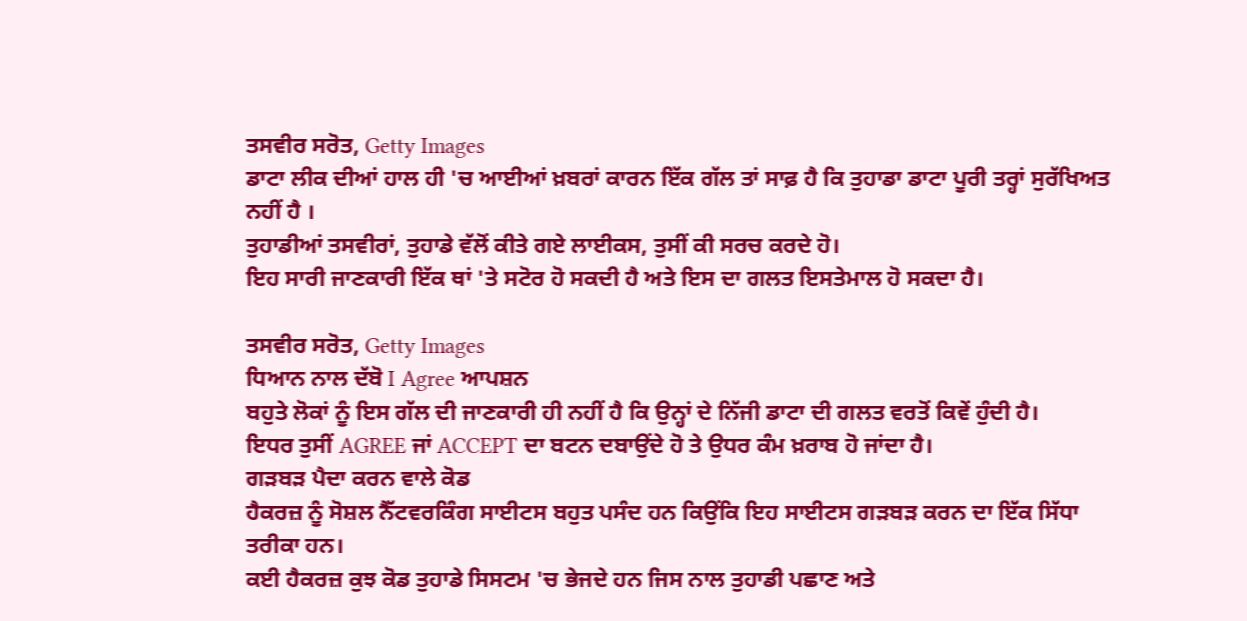ਤਸਵੀਰ ਸਰੋਤ, Getty Images
ਡਾਟਾ ਲੀਕ ਦੀਆਂ ਹਾਲ ਹੀ 'ਚ ਆਈਆਂ ਖ਼ਬਰਾਂ ਕਾਰਨ ਇੱਕ ਗੱਲ ਤਾਂ ਸਾਫ਼ ਹੈ ਕਿ ਤੁਹਾਡਾ ਡਾਟਾ ਪੂਰੀ ਤਰ੍ਹਾਂ ਸੁਰੱਖਿਅਤ ਨਹੀਂ ਹੈ ।
ਤੁਹਾਡੀਆਂ ਤਸਵੀਰਾਂ, ਤੁਹਾਡੇ ਵੱਲੋਂ ਕੀਤੇ ਗਏ ਲਾਈਕਸ, ਤੁਸੀਂ ਕੀ ਸਰਚ ਕਰਦੇ ਹੋ।
ਇਹ ਸਾਰੀ ਜਾਣਕਾਰੀ ਇੱਕ ਥਾਂ 'ਤੇ ਸਟੋਰ ਹੋ ਸਕਦੀ ਹੈ ਅਤੇ ਇਸ ਦਾ ਗਲਤ ਇਸਤੇਮਾਲ ਹੋ ਸਕਦਾ ਹੈ।

ਤਸਵੀਰ ਸਰੋਤ, Getty Images
ਧਿਆਨ ਨਾਲ ਦੱਬੋ I Agree ਆਪਸ਼ਨ
ਬਹੁਤੇ ਲੋਕਾਂ ਨੂੰ ਇਸ ਗੱਲ ਦੀ ਜਾਣਕਾਰੀ ਹੀ ਨਹੀਂ ਹੈ ਕਿ ਉਨ੍ਹਾਂ ਦੇ ਨਿੱਜੀ ਡਾਟਾ ਦੀ ਗਲਤ ਵਰਤੋਂ ਕਿਵੇਂ ਹੁੰਦੀ ਹੈ।
ਇਧਰ ਤੁਸੀਂ AGREE ਜਾਂ ACCEPT ਦਾ ਬਟਨ ਦਬਾਉਂਦੇ ਹੋ ਤੇ ਉਧਰ ਕੰਮ ਖ਼ਰਾਬ ਹੋ ਜਾਂਦਾ ਹੈ।
ਗੜਬੜ ਪੈਦਾ ਕਰਨ ਵਾਲੇ ਕੋਡ
ਹੈਕਰਜ਼ ਨੂੰ ਸੋਸ਼ਲ ਨੈੱਟਵਰਕਿੰਗ ਸਾਈਟਸ ਬਹੁਤ ਪਸੰਦ ਹਨ ਕਿਉਂਕਿ ਇਹ ਸਾਈਟਸ ਗੜਬੜ ਕਰਨ ਦਾ ਇੱਕ ਸਿੱਧਾ ਤਰੀਕਾ ਹਨ।
ਕਈ ਹੈਕਰਜ਼ ਕੁਝ ਕੋਡ ਤੁਹਾਡੇ ਸਿਸਟਮ 'ਚ ਭੇਜਦੇ ਹਨ ਜਿਸ ਨਾਲ ਤੁਹਾਡੀ ਪਛਾਣ ਅਤੇ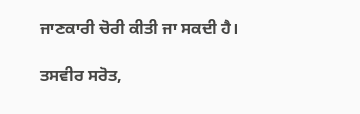ਜਾਣਕਾਰੀ ਚੋਰੀ ਕੀਤੀ ਜਾ ਸਕਦੀ ਹੈ।

ਤਸਵੀਰ ਸਰੋਤ,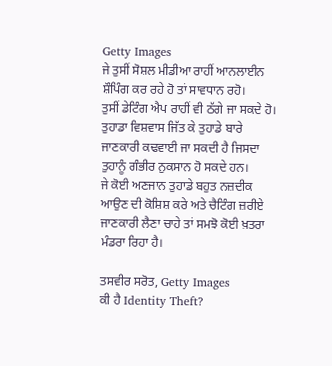Getty Images
ਜੇ ਤੁਸੀਂ ਸੋਸ਼ਲ ਮੀਡੀਆ ਰਾਹੀਂ ਆਨਲਾਈਨ ਸ਼ੌਪਿੰਗ ਕਰ ਰਹੇ ਹੋ ਤਾਂ ਸਾਵਧਾਨ ਰਹੋ।
ਤੁਸੀਂ ਡੇਟਿੰਗ ਐਪ ਰਾਹੀਂ ਵੀ ਠੱਗੇ ਜਾ ਸਕਦੇ ਹੋ। ਤੁਹਾਡਾ ਵਿਸ਼ਵਾਸ ਜਿੱਤ ਕੇ ਤੁਹਾਡੇ ਬਾਰੇ ਜਾਣਕਾਰੀ ਕਢਵਾਈ ਜਾ ਸਕਦੀ ਹੈ ਜਿਸਦਾ ਤੁਹਾਨੂੰ ਗੰਭੀਰ ਨੁਕਸਾਨ ਹੋ ਸਕਦੇ ਹਨ।
ਜੇ ਕੋਈ ਅਣਜਾਨ ਤੁਹਾਡੇ ਬਹੁਤ ਨਜ਼ਦੀਕ ਆਉਣ ਦੀ ਕੋਸ਼ਿਸ਼ ਕਰੇ ਅਤੇ ਚੈਟਿੰਗ ਜ਼ਰੀਏ ਜਾਣਕਾਰੀ ਲੈਣਾ ਚਾਹੇ ਤਾਂ ਸਮਝੋ ਕੋਈ ਖ਼ਤਰਾ ਮੰਡਰਾ ਰਿਹਾ ਹੈ।

ਤਸਵੀਰ ਸਰੋਤ, Getty Images
ਕੀ ਹੈ Identity Theft?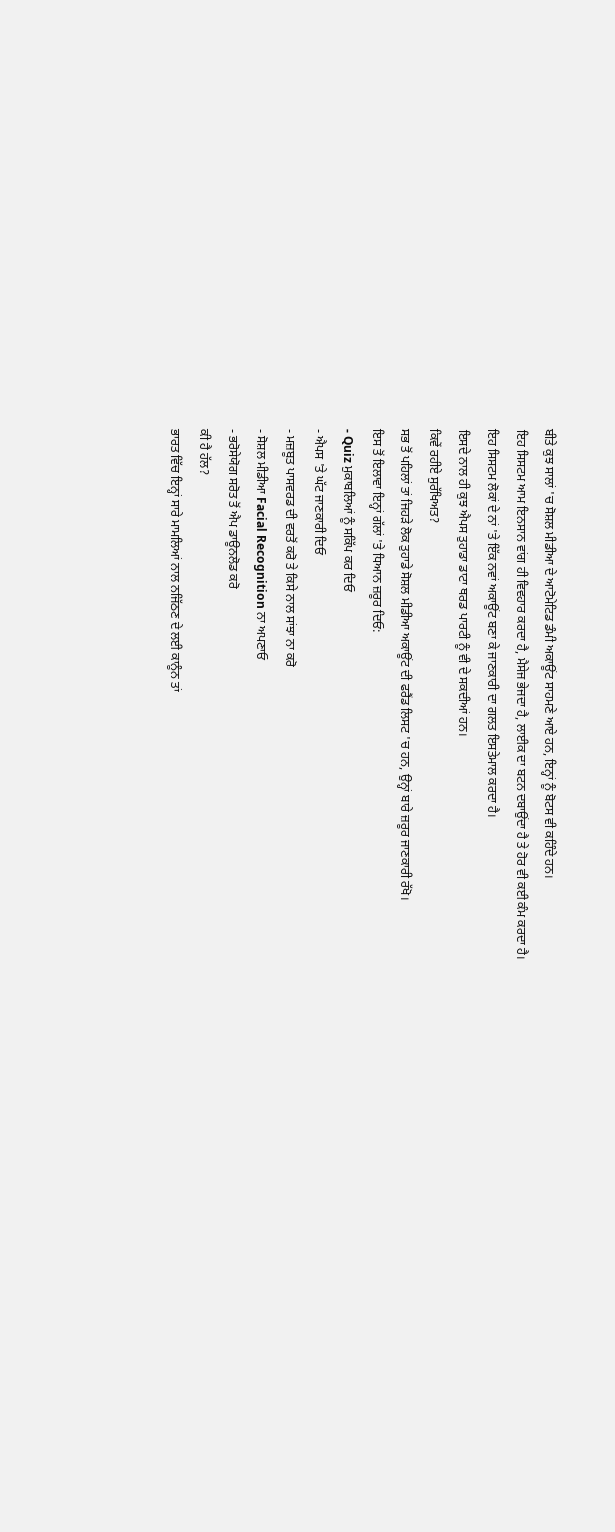ਬੀਤੇ ਕੁਝ ਸਾਲਾਂ 'ਚ ਸੋਸ਼ਲ ਮੀਡੀਆ ਦੇ ਆਟੋਮੇਟਿਡ ਡੰਮੀ ਅਕਾਊਂਟ ਸਾਹਮਣੇ ਆਏ ਹਨ, ਇਨ੍ਹਾਂ ਨੂੰ ਬੋਟਸ ਵੀ ਕਹਿੰਦੇ ਹਨ।
ਇਹ ਸਿਸਟਮ ਆਮ ਇਨਸਾਨ ਵਾਂਗ ਹੀ ਵਿਵਹਾਰ ਕਰਦਾ ਹੈ, ਮੈਸੇਜ ਭੇਜਦਾ ਹੈ, ਲਾਈਕ ਦਾ ਬਟਨ ਦਬਾਉਂਦਾ ਹੈ ਤੇ ਹੋਰ ਵੀ ਕਈ ਕੰਮ ਕਰਦਾ ਹੈ।
ਇਹ ਸਿਸਟਮ ਲੋਕਾਂ ਦੇ ਨਾਂ 'ਤੇ ਇੱਕ ਨਵਾਂ ਅਕਾਊਂਟ ਬਣਾ ਕੇ ਜਾਣਕਾਰੀ ਦਾ ਗਲਤ ਇਸਤੇਮਾਲ ਕਰਦਾ ਹੈ।
ਇਸਦੇ ਨਾਲ ਹੀ ਕੁਝ ਐਪਸ ਤੁਹਾਡਾ ਡਾਟਾ ਥਰਡ ਪਾਰਟੀ ਨੂੰ ਵੀ ਦੇ ਸਕਦੀਆਂ ਹਨ।
ਕਿਵੇਂ ਰਹੀਏ ਸੁਰੱਖਿਅਤ?
ਸਭ ਤੋਂ ਪਹਿਲਾਂ ਤਾਂ ਜਿਹੜੇ ਲੋਕ ਤੁਹਾਡੇ ਸੋਸ਼ਲ ਮੀਡੀਆ ਅਕਾਊਂਟ ਦੀ ਫਰੈਂਡ ਲਿਸਟ 'ਚ ਹਨ, ਉਨ੍ਹਾਂ ਬਾਰੇ ਜ਼ਰੂਰ ਜਾਣਕਾਰੀ ਰੱਖੋ।
ਇਸ ਤੋਂ ਇਲਾਵਾ ਇਨ੍ਹਾਂ ਗੱਲਾਂ 'ਤੇ ਧਿਆਨ ਜ਼ਰੂਰ ਦਿਓ:
- Quiz ਮੁਕਾਬਲਿਆਂ ਨੂੰ ਸਕਿੱਪ ਕਰ ਦਿਓ
- ਐਪਸ 'ਤੇ ਘੱਟ ਜਾਣਕਾਰੀ ਦਿਓ
- ਮਜ਼ਬੂਤ ਪਾਸਵਰਡ ਦੀ ਵਰਤੋਂ ਕਰੋ ਤੇ ਕਿਸੇ ਨਾਲ ਸਾਂਝਾ ਨਾ ਕਰੋ
- ਸੋਸ਼ਲ ਮੀਡੀਆ Facial Recognition ਨਾ ਅਪਣਾਓ
- ਭਰੋਸੇਯੋਗ ਸਰੋਤ ਤੋਂ ਐਪ ਡਾਊਨਲੋਡ ਕਰੋ
ਕੀ ਹੈ ਹੱਲ?
ਭਾਰਤ ਵਿੱਚ ਇਨ੍ਹਾਂ ਸਾਰੇ ਮਾਮਲਿਆਂ ਨਾਲ ਨਜਿੱਠਣ ਦੇ ਲਈ ਕਾਨੂੰਨ ਤਾਂ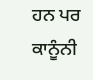ਹਨ ਪਰ ਕਾਨੂੰਨੀ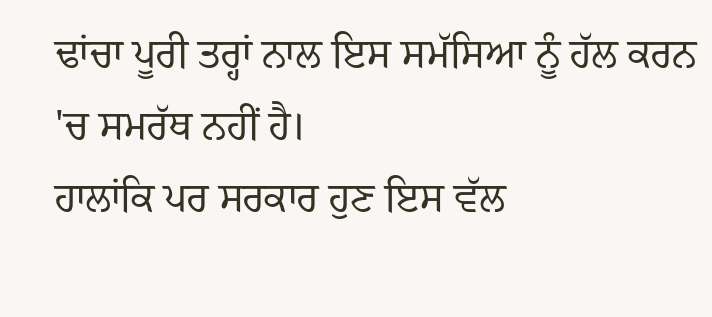ਢਾਂਚਾ ਪੂਰੀ ਤਰ੍ਹਾਂ ਨਾਲ ਇਸ ਸਮੱਸਿਆ ਨੂੰ ਹੱਲ ਕਰਨ 'ਚ ਸਮਰੱਥ ਨਹੀਂ ਹੈ।
ਹਾਲਾਂਕਿ ਪਰ ਸਰਕਾਰ ਹੁਣ ਇਸ ਵੱਲ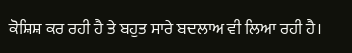ਕੋਸ਼ਿਸ਼ ਕਰ ਰਹੀ ਹੈ ਤੇ ਬਹੁਤ ਸਾਰੇ ਬਦਲਾਅ ਵੀ ਲਿਆ ਰਹੀ ਹੈ।